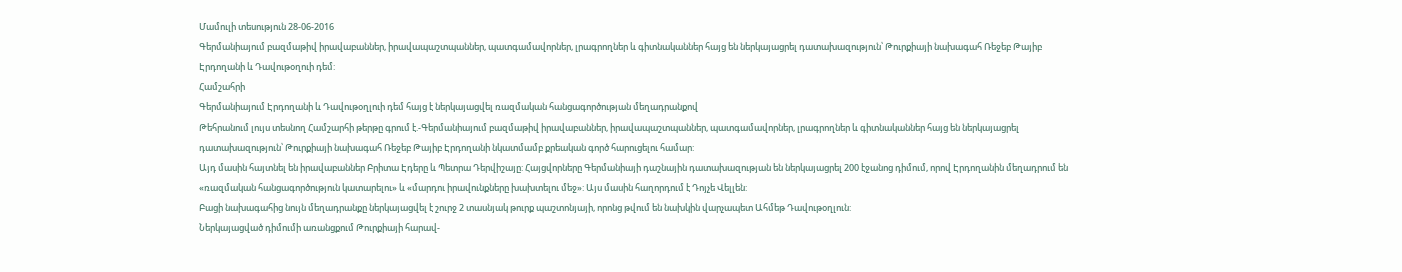Մամուլի տեսություն 28-06-2016
Գերմանիայում բազմաթիվ իրավաբաններ, իրավապաշտպաններ, պատգամավորներ, լրագրողներ և գիտնականներ հայց են ներկայացրել դատախազություն՝ Թուրքիայի նախագահ Ռեջեբ Թայիբ Էրդողանի և Դավութօղուի դեմ:
Համշահրի
Գերմանիայում Էրդողանի և Դավութօղլուի դեմ հայց է ներկայացվել ռազմական հանցագործության մեղադրանքով
Թեհրանում լույս տեսնող Համշարհի թերթը գրում է.-Գերմանիայում բազմաթիվ իրավաբաններ, իրավապաշտպաններ, պատգամավորներ, լրագրողներ և գիտնականներ հայց են ներկայացրել դատախազություն՝ Թուրքիայի նախագահ Ռեջեբ Թայիբ Էրդողանի նկատմամբ քրեական գործ հարուցելու համար:
Այդ մասին հայտնել են իրավաբաններ Բրիտա Էդերը և Պետրա Դերվիշայը: Հայցվորները Գերմանիայի դաշնային դատախազության են ներկայացրել 200 էջանոց դիմում, որով Էրդողանին մեղադրում են «ռազմական հանցագործություն կատարելու» և «մարդու իրավունքները խախտելու մեջ»: Այս մասին հաղորդում է Դոյչե Վելլեն:
Բացի նախագահից նույն մեղադրանքը ներկայացվել է շուրջ 2 տասնյակ թուրք պաշտոնյայի, որոնց թվում են նախկին վարչապետ Ահմեթ Դավութօղլուն:
Ներկայացված դիմումի առանցքում Թուրքիայի հարավ-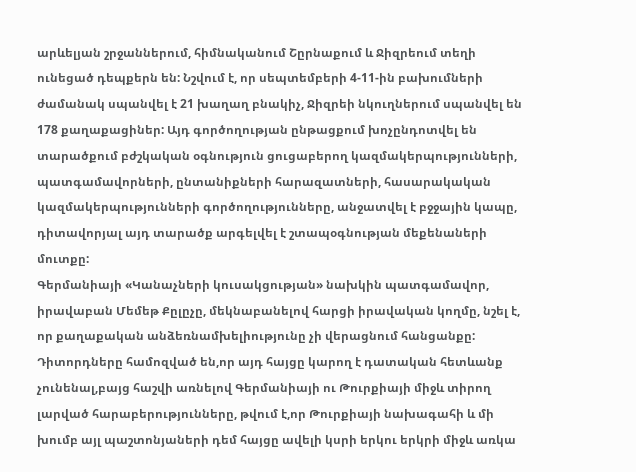արևելյան շրջաններում, հիմնականում Շըրնաքում և Ջիզրեում տեղի ունեցած դեպքերն են: Նշվում է, որ սեպտեմբերի 4-11-ին բախումների ժամանակ սպանվել է 21 խաղաղ բնակիչ, Ջիզրեի նկուղներում սպանվել են 178 քաղաքացիներ: Այդ գործողության ընթացքում խոչընդոտվել են տարածքում բժշկական օգնություն ցուցաբերող կազմակերպությունների, պատգամավորների, ընտանիքների հարազատների, հասարակական կազմակերպությունների գործողությունները, անջատվել է բջջային կապը, դիտավորյալ այդ տարածք արգելվել է շտապօգնության մեքենաների մուտքը:
Գերմանիայի «Կանաչների կուսակցության» նախկին պատգամավոր, իրավաբան Մեմեթ Քըլըչը, մեկնաբանելով հարցի իրավական կողմը, նշել է, որ քաղաքական անձեռնամխելիությունը չի վերացնում հանցանքը:
Դիտորդները համոզված են,որ այդ հայցը կարող է դատական հետևանք չունենալ,բայց հաշվի առնելով Գերմանիայի ու Թուրքիայի միջև տիրող լարված հարաբերությունները, թվում է,որ Թուրքիայի նախագահի և մի խումբ այլ պաշտոնյաների դեմ հայցը ավելի կսրի երկու երկրի միջև առկա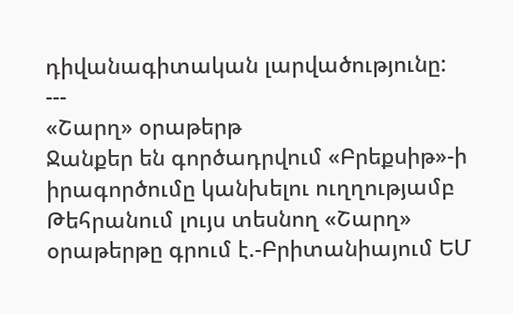դիվանագիտական լարվածությունը:
---
«Շարղ» օրաթերթ
Ջանքեր են գործադրվում «Բրեքսիթ»-ի իրագործումը կանխելու ուղղությամբ
Թեհրանում լույս տեսնող «Շարղ» օրաթերթը գրում է.-Բրիտանիայում ԵՄ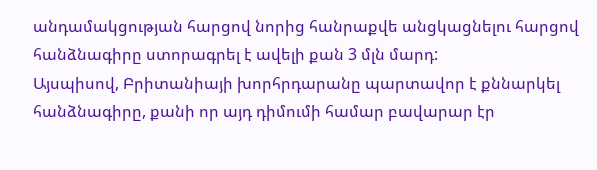անդամակցության հարցով նորից հանրաքվե անցկացնելու հարցով հանձնագիրը ստորագրել է ավելի քան 3 մլն մարդ:
Այսպիսով, Բրիտանիայի խորհրդարանը պարտավոր է քննարկել հանձնագիրը, քանի որ այդ դիմումի համար բավարար էր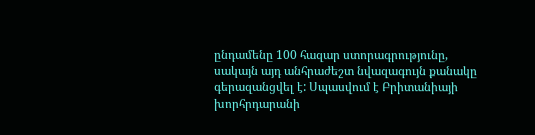ընդամենը 100 հազար ստորագրությունը, սակայն այդ անհրաժեշտ նվազագույն քանակը գերազանցվել է: Սպասվում է Բրիտանիայի խորհրդարանի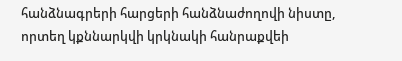հանձնագրերի հարցերի հանձնաժողովի նիստը, որտեղ կքննարկվի կրկնակի հանրաքվեի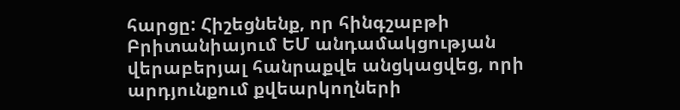հարցը: Հիշեցնենք, որ հինգշաբթի Բրիտանիայում ԵՄ անդամակցության վերաբերյալ հանրաքվե անցկացվեց, որի արդյունքում քվեարկողների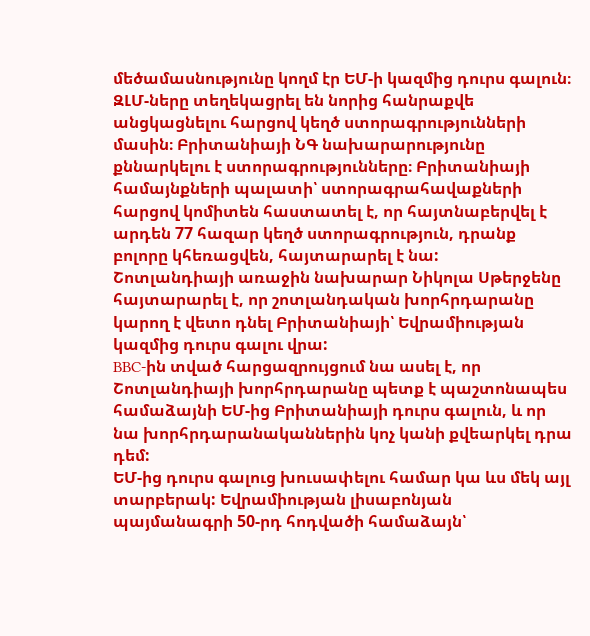մեծամասնությունը կողմ էր ԵՄ-ի կազմից դուրս գալուն։
ԶԼՄ-ները տեղեկացրել են նորից հանրաքվե անցկացնելու հարցով կեղծ ստորագրությունների մասին։ Բրիտանիայի ՆԳ նախարարությունը քննարկելու է ստորագրությունները։ Բրիտանիայի համայնքների պալատի՝ ստորագրահավաքների հարցով կոմիտեն հաստատել է, որ հայտնաբերվել է արդեն 77 հազար կեղծ ստորագրություն, դրանք բոլորը կհեռացվեն, հայտարարել է նա:
Շոտլանդիայի առաջին նախարար Նիկոլա Սթերջենը հայտարարել է, որ շոտլանդական խորհրդարանը կարող է վետո դնել Բրիտանիայի՝ Եվրամիության կազմից դուրս գալու վրա:
BBC-ին տված հարցազրույցում նա ասել է, որ Շոտլանդիայի խորհրդարանը պետք է պաշտոնապես համաձայնի ԵՄ-ից Բրիտանիայի դուրս գալուն, և որ նա խորհրդարանականներին կոչ կանի քվեարկել դրա դեմ:
ԵՄ-ից դուրս գալուց խուսափելու համար կա ևս մեկ այլ տարբերակ: Եվրամիության լիսաբոնյան պայմանագրի 50-րդ հոդվածի համաձայն՝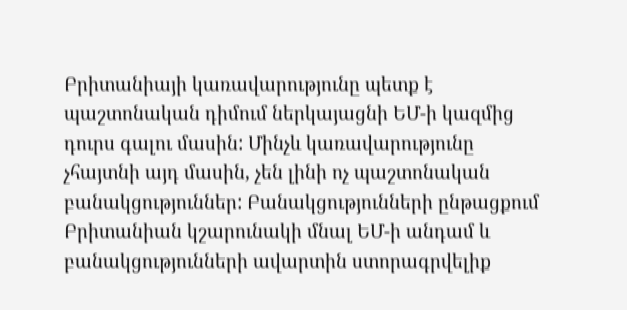Բրիտանիայի կառավարությունը պետք է պաշտոնական դիմում ներկայացնի ԵՄ-ի կազմից դուրս գալու մասին: Մինչև կառավարությունը չհայտնի այդ մասին, չեն լինի ոչ պաշտոնական բանակցություններ: Բանակցությունների ընթացքում Բրիտանիան կշարունակի մնալ ԵՄ-ի անդամ և բանակցությունների ավարտին ստորագրվելիք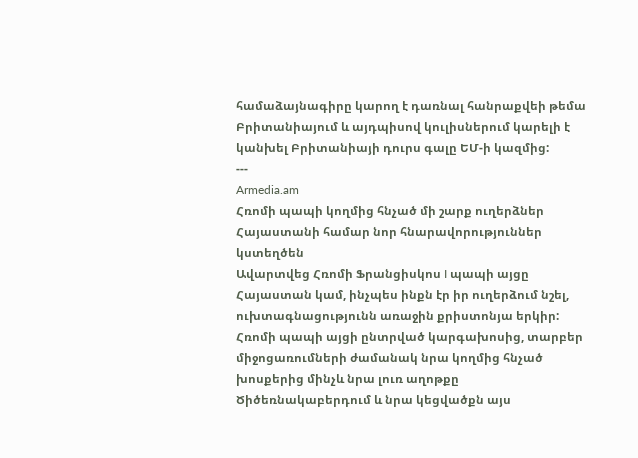համաձայնագիրը կարող է դառնալ հանրաքվեի թեմա Բրիտանիայում և այդպիսով կուլիսներում կարելի է կանխել Բրիտանիայի դուրս գալը ԵՄ-ի կազմից:
---
Armedia.am
Հռոմի պապի կողմից հնչած մի շարք ուղերձներ Հայաստանի համար նոր հնարավորություններ կստեղծեն
Ավարտվեց Հռոմի Ֆրանցիսկոս I պապի այցը Հայաստան կամ, ինչպես ինքն էր իր ուղերձում նշել, ուխտագնացությունն առաջին քրիստոնյա երկիր: Հռոմի պապի այցի ընտրված կարգախոսից, տարբեր միջոցառումների ժամանակ նրա կողմից հնչած խոսքերից մինչև նրա լուռ աղոթքը Ծիծեռնակաբերդում և նրա կեցվածքն այս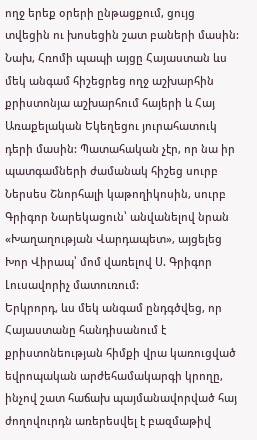ողջ երեք օրերի ընթացքում, ցույց տվեցին ու խոսեցին շատ բաների մասին:
Նախ, Հռոմի պապի այցը Հայաստան ևս մեկ անգամ հիշեցրեց ողջ աշխարհին քրիստոնյա աշխարհում հայերի և Հայ Առաքելական Եկեղեցու յուրահատուկ դերի մասին: Պատահական չէր, որ նա իր պատգամների ժամանակ հիշեց սուրբ Ներսես Շնորհալի կաթողիկոսին, սուրբ Գրիգոր Նարեկացուն՝ անվանելով նրան «Խաղաղության Վարդապետ», այցելեց Խոր Վիրապ՝ մոմ վառելով Ս. Գրիգոր Լուսավորիչ մատուռում:
Երկրորդ, ևս մեկ անգամ ընդգծվեց, որ Հայաստանը հանդիսանում է քրիստոնեության հիմքի վրա կառուցված եվրոպական արժեհամակարգի կրողը, ինչով շատ հաճախ պայմանավորված հայ ժողովուրդն առերեսվել է բազմաթիվ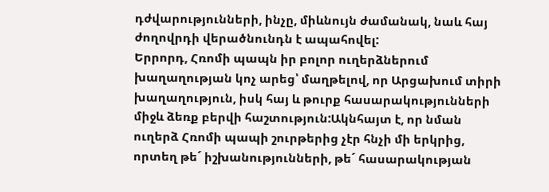դժվարությունների, ինչը, միևնույն ժամանակ, նաև հայ ժողովրդի վերածնունդն է ապահովել:
Երրորդ, Հռոմի պապն իր բոլոր ուղերձներում խաղաղության կոչ արեց՝ մաղթելով, որ Արցախում տիրի խաղաղություն, իսկ հայ և թուրք հասարակությունների միջև ձեռք բերվի հաշտություն:Ակնհայտ է, որ նման ուղերձ Հռոմի պապի շուրթերից չէր հնչի մի երկրից, որտեղ թե´ իշխանությունների, թե´ հասարակության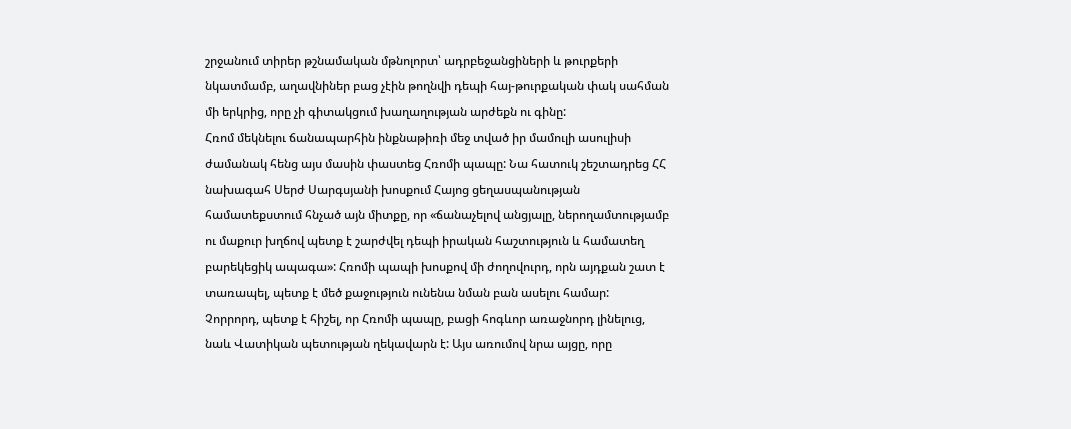շրջանում տիրեր թշնամական մթնոլորտ՝ ադրբեջանցիների և թուրքերի նկատմամբ, աղավնիներ բաց չէին թողնվի դեպի հայ-թուրքական փակ սահման մի երկրից, որը չի գիտակցում խաղաղության արժեքն ու գինը:
Հռոմ մեկնելու ճանապարհին ինքնաթիռի մեջ տված իր մամուլի ասուլիսի ժամանակ հենց այս մասին փաստեց Հռոմի պապը: Նա հատուկ շեշտադրեց ՀՀ նախագահ Սերժ Սարգսյանի խոսքում Հայոց ցեղասպանության համատեքստում հնչած այն միտքը, որ «ճանաչելով անցյալը, ներողամտությամբ ու մաքուր խղճով պետք է շարժվել դեպի իրական հաշտություն և համատեղ բարեկեցիկ ապագա»: Հռոմի պապի խոսքով մի ժողովուրդ, որն այդքան շատ է տառապել, պետք է մեծ քաջություն ունենա նման բան ասելու համար:
Չորրորդ, պետք է հիշել, որ Հռոմի պապը, բացի հոգևոր առաջնորդ լինելուց, նաև Վատիկան պետության ղեկավարն է: Այս առումով նրա այցը, որը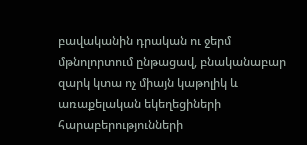բավականին դրական ու ջերմ մթնոլորտում ընթացավ, բնականաբար զարկ կտա ոչ միայն կաթոլիկ և առաքելական եկեղեցիների հարաբերությունների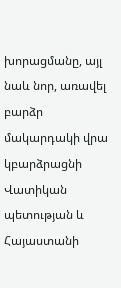խորացմանը, այլ նաև նոր, առավել բարձր մակարդակի վրա կբարձրացնի Վատիկան պետության և Հայաստանի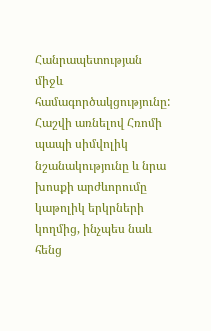Հանրապետության միջև համագործակցությունը:
Հաշվի առնելով Հռոմի պապի սիմվոլիկ նշանակությունը և նրա խոսքի արժևորումը կաթոլիկ երկրների կողմից, ինչպես նաև հենց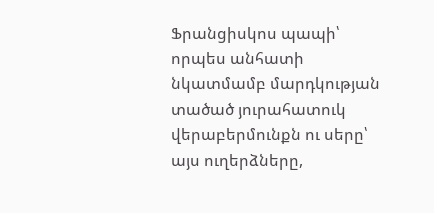Ֆրանցիսկոս պապի՝ որպես անհատի նկատմամբ մարդկության տածած յուրահատուկ վերաբերմունքն ու սերը՝ այս ուղերձները,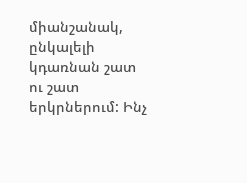միանշանակ, ընկալելի կդառնան շատ ու շատ երկրներում: Ինչ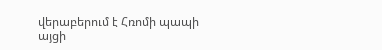վերաբերում է Հռոմի պապի այցի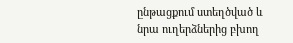ընթացքում ստեղծված և նրա ուղերձներից բխող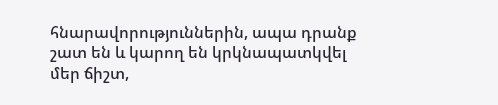հնարավորություններին, ապա դրանք շատ են և կարող են կրկնապատկվել մեր ճիշտ,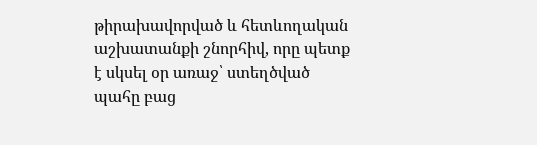թիրախավորված և հետևողական աշխատանքի շնորհիվ, որը պետք է սկսել օր առաջ՝ ստեղծված պահը բաց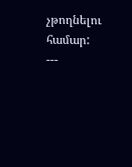չթողնելու համար:
---